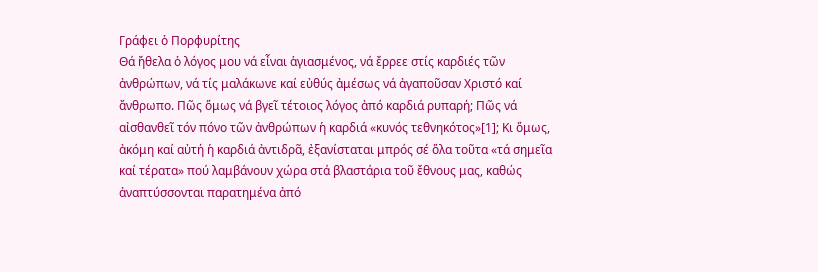Γράφει ὁ Πορφυρίτης
Θά ἤθελα ὁ λόγος μου νά εἶναι ἁγιασμένος, νά ἔρρεε στίς καρδιές τῶν ἀνθρώπων, νά τίς μαλάκωνε καί εὐθύς ἀμέσως νά ἀγαποῦσαν Χριστό καί ἄνθρωπο. Πῶς ὅμως νά βγεῖ τέτοιος λόγος ἀπό καρδιά ρυπαρή; Πῶς νά αἰσθανθεῖ τόν πόνο τῶν ἀνθρώπων ἡ καρδιά «κυνός τεθνηκότος»[1]; Κι ὅμως, ἀκόμη καί αὐτή ἡ καρδιά ἀντιδρᾶ, ἐξανίσταται μπρός σέ ὅλα τοῦτα «τά σημεῖα καί τέρατα» πού λαμβάνουν χώρα στά βλαστάρια τοῦ ἔθνους μας, καθώς ἀναπτύσσονται παρατημένα ἀπό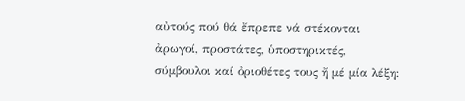αὐτούς πού θά ἔπρεπε νά στέκονται ἀρωγοί, προστάτες, ὑποστηρικτές, σύμβουλοι καί ὀριοθέτες τους ἤ μέ μία λέξη: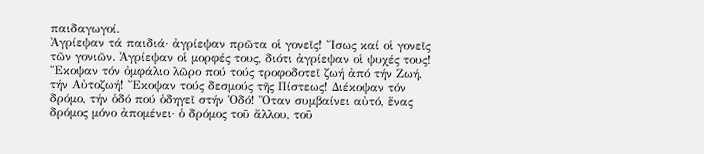παιδαγωγοί.
Ἀγρίεψαν τά παιδιά· ἀγρίεψαν πρῶτα οἱ γονεῖς! Ἴσως καί οἱ γονεῖς τῶν γονιῶν. Ἀγρίεψαν οἱ μορφές τους, διότι ἀγρίεψαν οἱ ψυχές τους! Ἔκοψαν τόν ὀμφάλιο λῶρο πού τούς τροφοδοτεῖ ζωή ἀπό τήν Ζωή, τήν Αὐτοζωή! Ἔκοψαν τούς δεσμούς τῆς Πίστεως! Διέκοψαν τόν δρόμο, τήν ὁδό πού ὁδηγεῖ στήν Ὁδό! Ὅταν συμβαίνει αὐτό, ἕνας δρόμος μόνο ἀπομένει· ὁ δρόμος τοῦ ἄλλου, τοῦ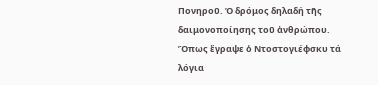Πονηροῦ. Ὁ δρόμος δηλαδή τῆς δαιμονοποίησης τοῦ ἀνθρώπου. Ὅπως ἔγραψε ὁ Ντοστογιέφσκυ τά λόγια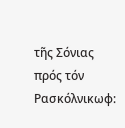τῆς Σόνιας πρός τόν Ρασκόλνικωφ: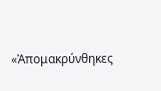«Ἀπομακρύνθηκες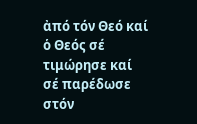ἀπό τόν Θεό καί ὁ Θεός σέ τιμώρησε καί σέ παρέδωσε στόν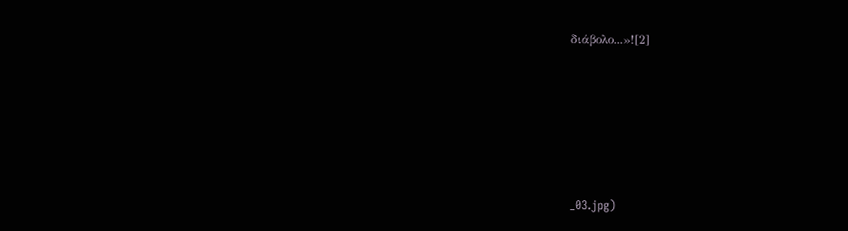διάβολο...»![2]







_03.jpg)